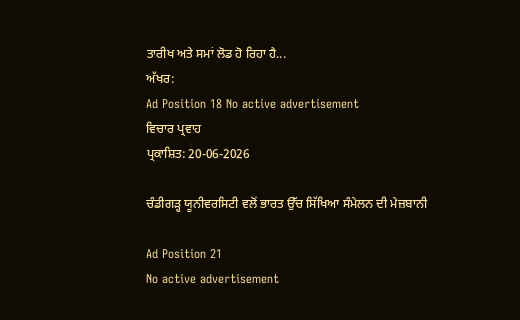ਤਾਰੀਖ ਅਤੇ ਸਮਾਂ ਲੋਡ ਹੋ ਰਿਹਾ ਹੈ...
ਅੱਖਰ:
Ad Position 18 No active advertisement
ਵਿਚਾਰ ਪ੍ਰਵਾਹ
ਪ੍ਰਕਾਸ਼ਿਤ: 20-06-2026

ਚੰਡੀਗੜ੍ਹ ਯੂਨੀਵਰਸਿਟੀ ਵਲੋਂ ਭਾਰਤ ਉੱਚ ਸਿੱਖਿਆ ਸੰਮੇਲਨ ਦੀ ਮੇਜ਼ਬਾਨੀ

Ad Position 21
No active advertisement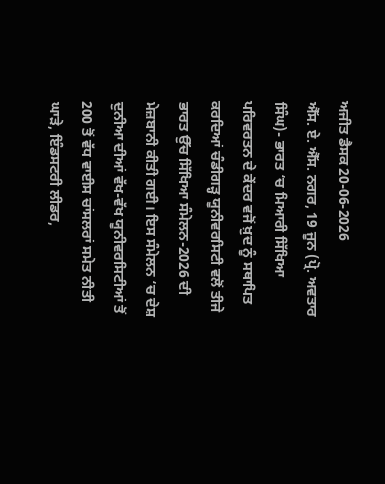ਅਜੀਤ ਡੈਸਕ 20-06-2026
ਐੱਸ. ਏ. ਐੱਸ. ਨਗਰ, 19 ਜੂਨ (ਪ੍ਰੋ. ਅਵਤਾਰ ਸਿੰਘ)- ਭਾਰਤ ‘ਚ ਮਿਆਰੀ ਸਿੱਖਿਆ ਪਰਿਵਰਤਨ ਦੇ ਕੇਂਦਰ ਵਜੋਂ ਖ਼ੁਦ ਨੂੰ ਸਥਾਪਿਤ ਕਰਦਿਆਂ ਚੰਡੀਗੜ੍ਹ ਯੂਨੀਵਰਸਿਟੀ ਵਲੋਂ ਤੀਜੇ ਭਾਰਤ ਉੱਚ ਸਿੱਖਿਆ ਸੰਮੇਲਨ-2026 ਦੀ ਮੇਜ਼ਬਾਨੀ ਕੀਤੀ ਗਈ। ਇਸ ਸੰਮੇਲਨ ‘ਚ ਦੇਸ਼ ਦੁਨੀਆ ਦੀਆਂ ਵੱਖ-ਵੱਖ ਯੂਨੀਵਰਸਿਟੀਆਂ ਤੋਂ 200 ਤੋਂ ਵੱਧ ਵਾਈਸ ਚਾਂਸਲਰਾਂ ਸਮੇਤ ਨੀਤੀ ਘਾੜੇ, ਇੰਡਸਟਰੀ ਲੀਡਰ,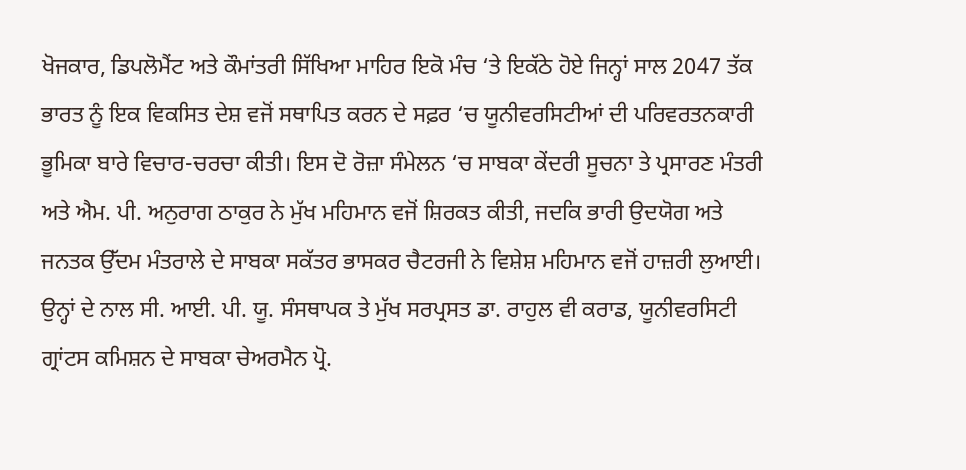ਖੋਜਕਾਰ, ਡਿਪਲੋਮੈਂਟ ਅਤੇ ਕੌਮਾਂਤਰੀ ਸਿੱਖਿਆ ਮਾਹਿਰ ਇਕੋ ਮੰਚ ‘ਤੇ ਇਕੱਠੇ ਹੋਏ ਜਿਨ੍ਹਾਂ ਸਾਲ 2047 ਤੱਕ ਭਾਰਤ ਨੂੰ ਇਕ ਵਿਕਸਿਤ ਦੇਸ਼ ਵਜੋਂ ਸਥਾਪਿਤ ਕਰਨ ਦੇ ਸਫ਼ਰ ‘ਚ ਯੂਨੀਵਰਸਿਟੀਆਂ ਦੀ ਪਰਿਵਰਤਨਕਾਰੀ ਭੂਮਿਕਾ ਬਾਰੇ ਵਿਚਾਰ-ਚਰਚਾ ਕੀਤੀ। ਇਸ ਦੋ ਰੋਜ਼ਾ ਸੰਮੇਲਨ ‘ਚ ਸਾਬਕਾ ਕੇਂਦਰੀ ਸੂਚਨਾ ਤੇ ਪ੍ਰਸਾਰਣ ਮੰਤਰੀ ਅਤੇ ਐਮ. ਪੀ. ਅਨੁਰਾਗ ਠਾਕੁਰ ਨੇ ਮੁੱਖ ਮਹਿਮਾਨ ਵਜੋਂ ਸ਼ਿਰਕਤ ਕੀਤੀ, ਜਦਕਿ ਭਾਰੀ ਉਦਯੋਗ ਅਤੇ ਜਨਤਕ ਉੱਦਮ ਮੰਤਰਾਲੇ ਦੇ ਸਾਬਕਾ ਸਕੱਤਰ ਭਾਸਕਰ ਚੈਟਰਜੀ ਨੇ ਵਿਸ਼ੇਸ਼ ਮਹਿਮਾਨ ਵਜੋਂ ਹਾਜ਼ਰੀ ਲੁਆਈ। ਉਨ੍ਹਾਂ ਦੇ ਨਾਲ ਸੀ. ਆਈ. ਪੀ. ਯੂ. ਸੰਸਥਾਪਕ ਤੇ ਮੁੱਖ ਸਰਪ੍ਰਸਤ ਡਾ. ਰਾਹੁਲ ਵੀ ਕਰਾਡ, ਯੂਨੀਵਰਸਿਟੀ ਗ੍ਰਾਂਟਸ ਕਮਿਸ਼ਨ ਦੇ ਸਾਬਕਾ ਚੇਅਰਮੈਨ ਪ੍ਰੋ.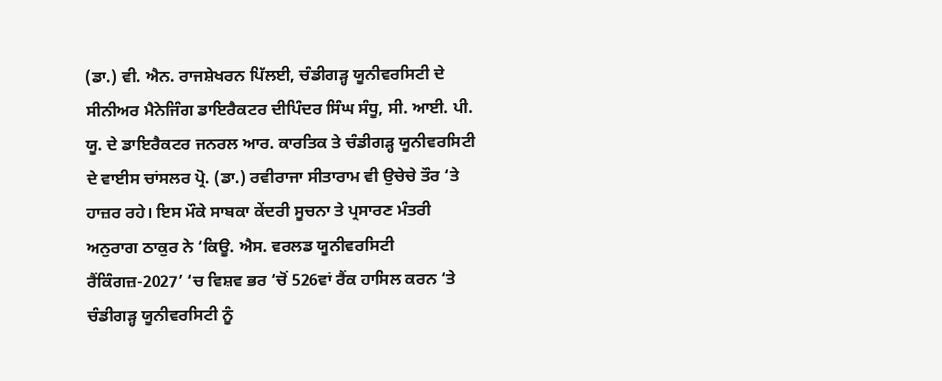(ਡਾ.) ਵੀ. ਐਨ. ਰਾਜਸ਼ੇਖਰਨ ਪਿੱਲਈ, ਚੰਡੀਗੜ੍ਹ ਯੂਨੀਵਰਸਿਟੀ ਦੇ ਸੀਨੀਅਰ ਮੈਨੇਜਿੰਗ ਡਾਇਰੈਕਟਰ ਦੀਪਿੰਦਰ ਸਿੰਘ ਸੰਧੂ, ਸੀ. ਆਈ. ਪੀ. ਯੂ. ਦੇ ਡਾਇਰੈਕਟਰ ਜਨਰਲ ਆਰ. ਕਾਰਤਿਕ ਤੇ ਚੰਡੀਗੜ੍ਹ ਯੂਨੀਵਰਸਿਟੀ ਦੇ ਵਾਈਸ ਚਾਂਸਲਰ ਪ੍ਰੋ. (ਡਾ.) ਰਵੀਰਾਜਾ ਸੀਤਾਰਾਮ ਵੀ ਉਚੇਚੇ ਤੌਰ ‘ਤੇ ਹਾਜ਼ਰ ਰਹੇ। ਇਸ ਮੌਕੇ ਸਾਬਕਾ ਕੇਂਦਰੀ ਸੂਚਨਾ ਤੇ ਪ੍ਰਸਾਰਣ ਮੰਤਰੀ ਅਨੁਰਾਗ ਠਾਕੁਰ ਨੇ ‘ਕਿਊ. ਐਸ. ਵਰਲਡ ਯੂਨੀਵਰਸਿਟੀ ਰੈਂਕਿੰਗਜ਼-2027’ ‘ਚ ਵਿਸ਼ਵ ਭਰ ‘ਚੋਂ 526ਵਾਂ ਰੈਂਕ ਹਾਸਿਲ ਕਰਨ ‘ਤੇ ਚੰਡੀਗੜ੍ਹ ਯੂਨੀਵਰਸਿਟੀ ਨੂੰ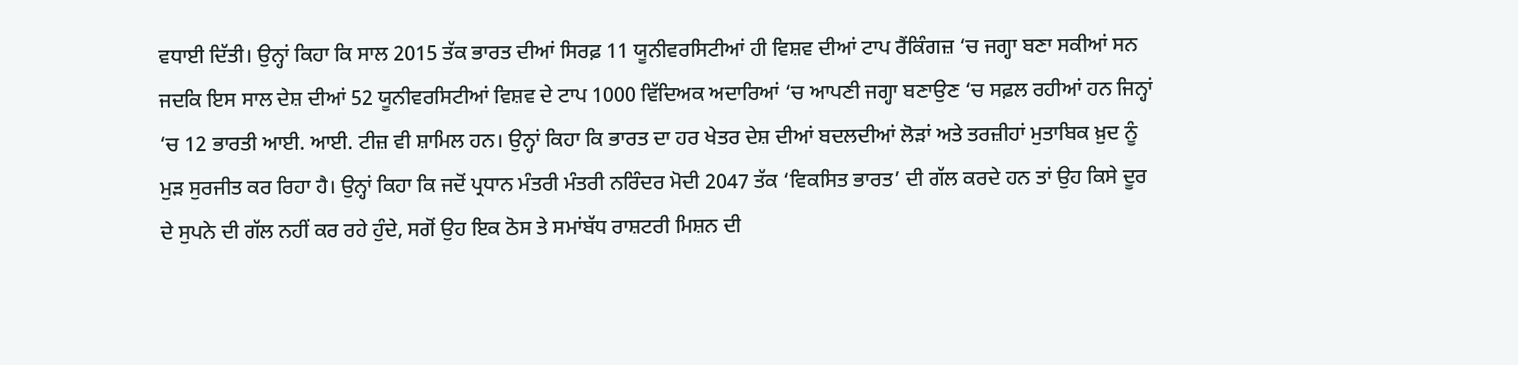ਵਧਾਈ ਦਿੱਤੀ। ਉਨ੍ਹਾਂ ਕਿਹਾ ਕਿ ਸਾਲ 2015 ਤੱਕ ਭਾਰਤ ਦੀਆਂ ਸਿਰਫ਼ 11 ਯੂਨੀਵਰਸਿਟੀਆਂ ਹੀ ਵਿਸ਼ਵ ਦੀਆਂ ਟਾਪ ਰੈਂਕਿੰਗਜ਼ ‘ਚ ਜਗ੍ਹਾ ਬਣਾ ਸਕੀਆਂ ਸਨ ਜਦਕਿ ਇਸ ਸਾਲ ਦੇਸ਼ ਦੀਆਂ 52 ਯੂਨੀਵਰਸਿਟੀਆਂ ਵਿਸ਼ਵ ਦੇ ਟਾਪ 1000 ਵਿੱਦਿਅਕ ਅਦਾਰਿਆਂ ‘ਚ ਆਪਣੀ ਜਗ੍ਹਾ ਬਣਾਉਣ ‘ਚ ਸਫ਼ਲ ਰਹੀਆਂ ਹਨ ਜਿਨ੍ਹਾਂ ‘ਚ 12 ਭਾਰਤੀ ਆਈ. ਆਈ. ਟੀਜ਼ ਵੀ ਸ਼ਾਮਿਲ ਹਨ। ਉਨ੍ਹਾਂ ਕਿਹਾ ਕਿ ਭਾਰਤ ਦਾ ਹਰ ਖੇਤਰ ਦੇਸ਼ ਦੀਆਂ ਬਦਲਦੀਆਂ ਲੋੜਾਂ ਅਤੇ ਤਰਜ਼ੀਹਾਂ ਮੁਤਾਬਿਕ ਖ਼ੁਦ ਨੂੰ ਮੁੜ ਸੁਰਜੀਤ ਕਰ ਰਿਹਾ ਹੈ। ਉਨ੍ਹਾਂ ਕਿਹਾ ਕਿ ਜਦੋਂ ਪ੍ਰਧਾਨ ਮੰਤਰੀ ਮੰਤਰੀ ਨਰਿੰਦਰ ਮੋਦੀ 2047 ਤੱਕ ‘ਵਿਕਸਿਤ ਭਾਰਤ’ ਦੀ ਗੱਲ ਕਰਦੇ ਹਨ ਤਾਂ ਉਹ ਕਿਸੇ ਦੂਰ ਦੇ ਸੁਪਨੇ ਦੀ ਗੱਲ ਨਹੀਂ ਕਰ ਰਹੇ ਹੁੰਦੇ, ਸਗੋਂ ਉਹ ਇਕ ਠੋਸ ਤੇ ਸਮਾਂਬੱਧ ਰਾਸ਼ਟਰੀ ਮਿਸ਼ਨ ਦੀ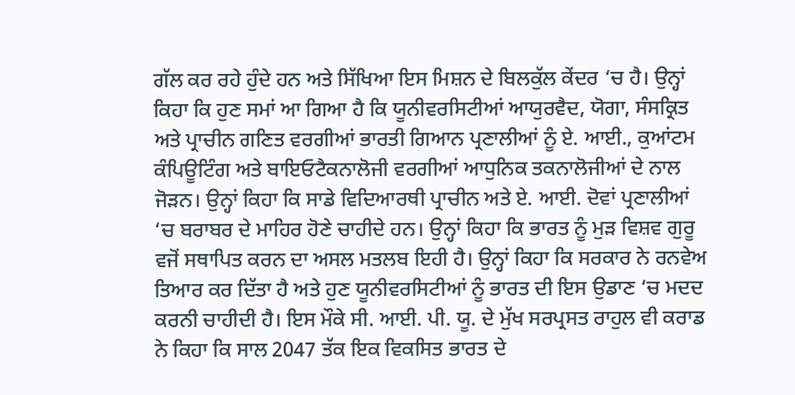ਗੱਲ ਕਰ ਰਹੇ ਹੁੰਦੇ ਹਨ ਅਤੇ ਸਿੱਖਿਆ ਇਸ ਮਿਸ਼ਨ ਦੇ ਬਿਲਕੁੱਲ ਕੇਂਦਰ ‘ਚ ਹੈ। ਉਨ੍ਹਾਂ ਕਿਹਾ ਕਿ ਹੁਣ ਸਮਾਂ ਆ ਗਿਆ ਹੈ ਕਿ ਯੂਨੀਵਰਸਿਟੀਆਂ ਆਯੁਰਵੈਦ, ਯੋਗਾ, ਸੰਸਕ੍ਰਿਤ ਅਤੇ ਪ੍ਰਾਚੀਨ ਗਣਿਤ ਵਰਗੀਆਂ ਭਾਰਤੀ ਗਿਆਨ ਪ੍ਰਣਾਲੀਆਂ ਨੂੰ ਏ. ਆਈ., ਕੁਆਂਟਮ ਕੰਪਿਊਟਿੰਗ ਅਤੇ ਬਾਇਓਟੈਕਨਾਲੋਜੀ ਵਰਗੀਆਂ ਆਧੁਨਿਕ ਤਕਨਾਲੋਜੀਆਂ ਦੇ ਨਾਲ ਜੋੜਨ। ਉਨ੍ਹਾਂ ਕਿਹਾ ਕਿ ਸਾਡੇ ਵਿਦਿਆਰਥੀ ਪ੍ਰਾਚੀਨ ਅਤੇ ਏ. ਆਈ. ਦੋਵਾਂ ਪ੍ਰਣਾਲੀਆਂ ‘ਚ ਬਰਾਬਰ ਦੇ ਮਾਹਿਰ ਹੋਣੇ ਚਾਹੀਦੇ ਹਨ। ਉਨ੍ਹਾਂ ਕਿਹਾ ਕਿ ਭਾਰਤ ਨੂੰ ਮੁੜ ਵਿਸ਼ਵ ਗੁਰੂ ਵਜੋਂ ਸਥਾਪਿਤ ਕਰਨ ਦਾ ਅਸਲ ਮਤਲਬ ਇਹੀ ਹੈ। ਉਨ੍ਹਾਂ ਕਿਹਾ ਕਿ ਸਰਕਾਰ ਨੇ ਰਨਵੇਅ ਤਿਆਰ ਕਰ ਦਿੱਤਾ ਹੈ ਅਤੇ ਹੁਣ ਯੂਨੀਵਰਸਿਟੀਆਂ ਨੂੰ ਭਾਰਤ ਦੀ ਇਸ ਉਡਾਣ ‘ਚ ਮਦਦ ਕਰਨੀ ਚਾਹੀਦੀ ਹੈ। ਇਸ ਮੌਕੇ ਸੀ. ਆਈ. ਪੀ. ਯੂ. ਦੇ ਮੁੱਖ ਸਰਪ੍ਰਸਤ ਰਾਹੁਲ ਵੀ ਕਰਾਡ ਨੇ ਕਿਹਾ ਕਿ ਸਾਲ 2047 ਤੱਕ ਇਕ ਵਿਕਸਿਤ ਭਾਰਤ ਦੇ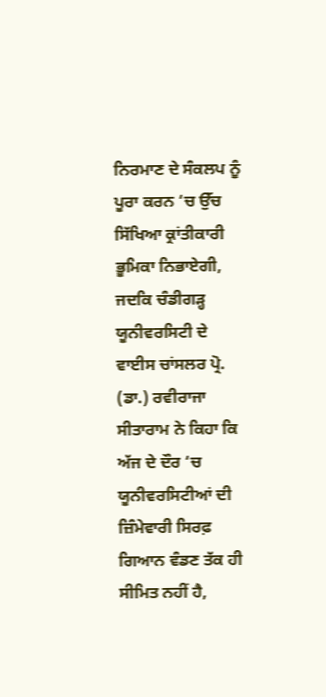ਨਿਰਮਾਣ ਦੇ ਸੰਕਲਪ ਨੂੰ ਪੂਰਾ ਕਰਨ ‘ਚ ਉੱਚ ਸਿੱਖਿਆ ਕ੍ਰਾਂਤੀਕਾਰੀ ਭੂਮਿਕਾ ਨਿਭਾਏਗੀ, ਜਦਕਿ ਚੰਡੀਗੜ੍ਹ ਯੂਨੀਵਰਸਿਟੀ ਦੇ ਵਾਈਸ ਚਾਂਸਲਰ ਪ੍ਰੋ. (ਡਾ.) ਰਵੀਰਾਜਾ ਸੀਤਾਰਾਮ ਨੇ ਕਿਹਾ ਕਿ ਅੱਜ ਦੇ ਦੌਰ ‘ਚ ਯੂਨੀਵਰਸਿਟੀਆਂ ਦੀ ਜ਼ਿੰਮੇਵਾਰੀ ਸਿਰਫ਼ ਗਿਆਨ ਵੰਡਣ ਤੱਕ ਹੀ ਸੀਮਿਤ ਨਹੀਂ ਹੈ,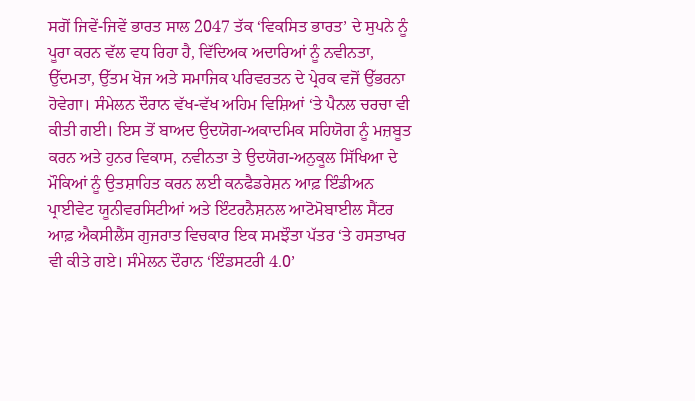ਸਗੋਂ ਜਿਵੇਂ-ਜਿਵੇਂ ਭਾਰਤ ਸਾਲ 2047 ਤੱਕ ‘ਵਿਕਸਿਤ ਭਾਰਤ’ ਦੇ ਸੁਪਨੇ ਨੂੰ ਪੂਰਾ ਕਰਨ ਵੱਲ ਵਧ ਰਿਹਾ ਹੈ, ਵਿੱਦਿਅਕ ਅਦਾਰਿਆਂ ਨੂੰ ਨਵੀਨਤਾ, ਉੱਦਮਤਾ, ਉੱਤਮ ਖੋਜ ਅਤੇ ਸਮਾਜਿਕ ਪਰਿਵਰਤਨ ਦੇ ਪ੍ਰੇਰਕ ਵਜੋਂ ਉੱਭਰਨਾ ਹੋਵੇਗਾ। ਸੰਮੇਲਨ ਦੌਰਾਨ ਵੱਖ-ਵੱਖ ਅਹਿਮ ਵਿਸ਼ਿਆਂ ‘ਤੇ ਪੈਨਲ ਚਰਚਾ ਵੀ ਕੀਤੀ ਗਈ। ਇਸ ਤੋਂ ਬਾਅਦ ਉਦਯੋਗ-ਅਕਾਦਮਿਕ ਸਹਿਯੋਗ ਨੂੰ ਮਜ਼ਬੂਤ ਕਰਨ ਅਤੇ ਹੁਨਰ ਵਿਕਾਸ, ਨਵੀਨਤਾ ਤੇ ਉਦਯੋਗ-ਅਨੁਕੂਲ ਸਿੱਖਿਆ ਦੇ ਮੌਕਿਆਂ ਨੂੰ ਉਤਸ਼ਾਹਿਤ ਕਰਨ ਲਈ ਕਨਫੈਡਰੇਸ਼ਨ ਆਫ਼ ਇੰਡੀਅਨ ਪ੍ਰਾਈਵੇਟ ਯੂਨੀਵਰਸਿਟੀਆਂ ਅਤੇ ਇੰਟਰਨੈਸ਼ਨਲ ਆਟੋਮੋਬਾਈਲ ਸੈਂਟਰ ਆਫ਼ ਐਕਸੀਲੈਂਸ ਗੁਜਰਾਤ ਵਿਚਕਾਰ ਇਕ ਸਮਝੌਤਾ ਪੱਤਰ ‘ਤੇ ਹਸਤਾਖਰ ਵੀ ਕੀਤੇ ਗਏ। ਸੰਮੇਲਨ ਦੌਰਾਨ ‘ਇੰਡਸਟਰੀ 4.0’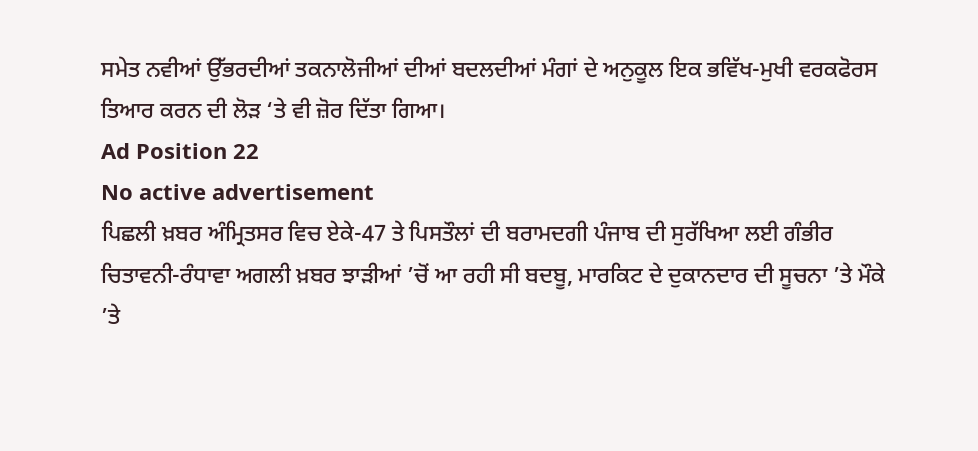ਸਮੇਤ ਨਵੀਆਂ ਉੱਭਰਦੀਆਂ ਤਕਨਾਲੋਜੀਆਂ ਦੀਆਂ ਬਦਲਦੀਆਂ ਮੰਗਾਂ ਦੇ ਅਨੁਕੂਲ ਇਕ ਭਵਿੱਖ-ਮੁਖੀ ਵਰਕਫੋਰਸ ਤਿਆਰ ਕਰਨ ਦੀ ਲੋੜ ‘ਤੇ ਵੀ ਜ਼ੋਰ ਦਿੱਤਾ ਗਿਆ।
Ad Position 22
No active advertisement
ਪਿਛਲੀ ਖ਼ਬਰ ਅੰਮ੍ਰਿਤਸਰ ਵਿਚ ਏਕੇ-47 ਤੇ ਪਿਸਤੌਲਾਂ ਦੀ ਬਰਾਮਦਗੀ ਪੰਜਾਬ ਦੀ ਸੁਰੱਖਿਆ ਲਈ ਗੰਭੀਰ ਚਿਤਾਵਨੀ-ਰੰਧਾਵਾ ਅਗਲੀ ਖ਼ਬਰ ਝਾੜੀਆਂ ’ਚੋਂ ਆ ਰਹੀ ਸੀ ਬਦਬੂ, ਮਾਰਕਿਟ ਦੇ ਦੁਕਾਨਦਾਰ ਦੀ ਸੂਚਨਾ ’ਤੇ ਮੌਕੇ ’ਤੇ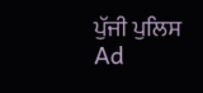ਪੁੱਜੀ ਪੁਲਿਸ
Ad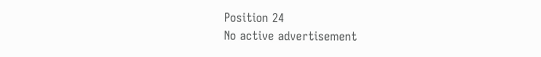Position 24
No active advertisement